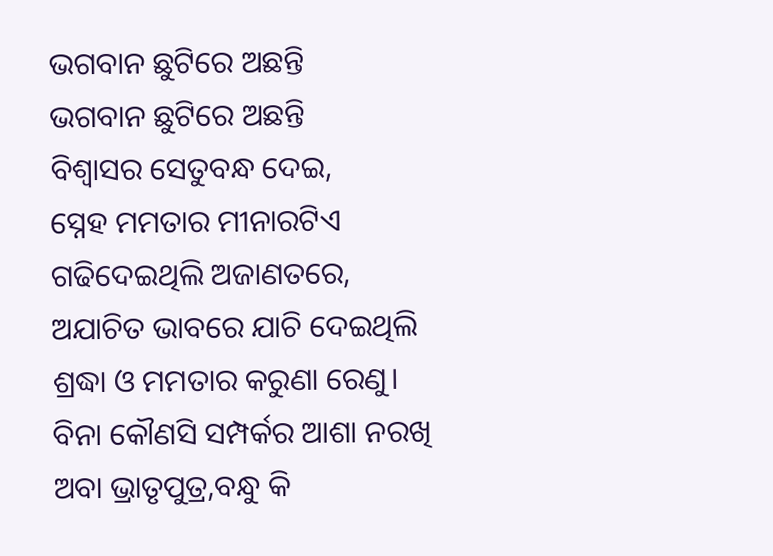ଭଗବାନ ଛୁଟିରେ ଅଛନ୍ତି
ଭଗବାନ ଛୁଟିରେ ଅଛନ୍ତି
ବିଶ୍ୱାସର ସେତୁବନ୍ଧ ଦେଇ,
ସ୍ନେହ ମମତାର ମୀନାରଟିଏ
ଗଢିଦେଇଥିଲି ଅଜାଣତରେ,
ଅଯାଚିତ ଭାବରେ ଯାଚି ଦେଇଥିଲି
ଶ୍ରଦ୍ଧା ଓ ମମତାର କରୁଣା ରେଣୁ।
ବିନା କୌଣସି ସମ୍ପର୍କର ଆଶା ନରଖି
ଅବା ଭ୍ରାତୃପୁତ୍ର,ବନ୍ଧୁ କି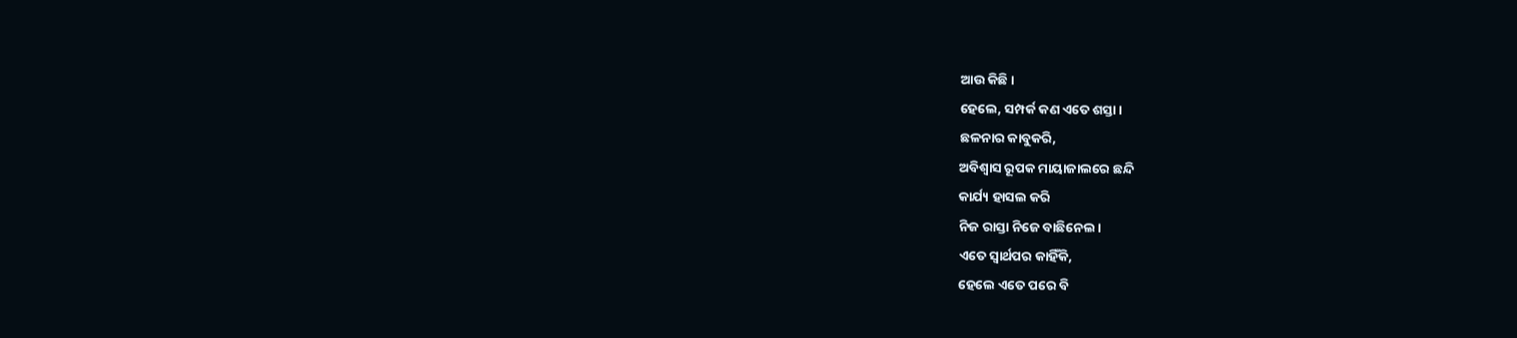ଆଉ କିଛି।
ହେଲେ, ସମ୍ପର୍କ କଣ ଏତେ ଶସ୍ତା।
ଛଳନାର କାବୁକରି,
ଅବିଶ୍ୱାସ ରୂପକ ମାୟାଜାଲରେ ଛନ୍ଦି
କାର୍ଯ୍ୟ ହାସଲ କରି
ନିଜ ରାସ୍ତା ନିଜେ ବାଛିନେଲ।
ଏତେ ସ୍ଵାର୍ଥପର କାହିଁକି,
ହେଲେ ଏତେ ପରେ ବି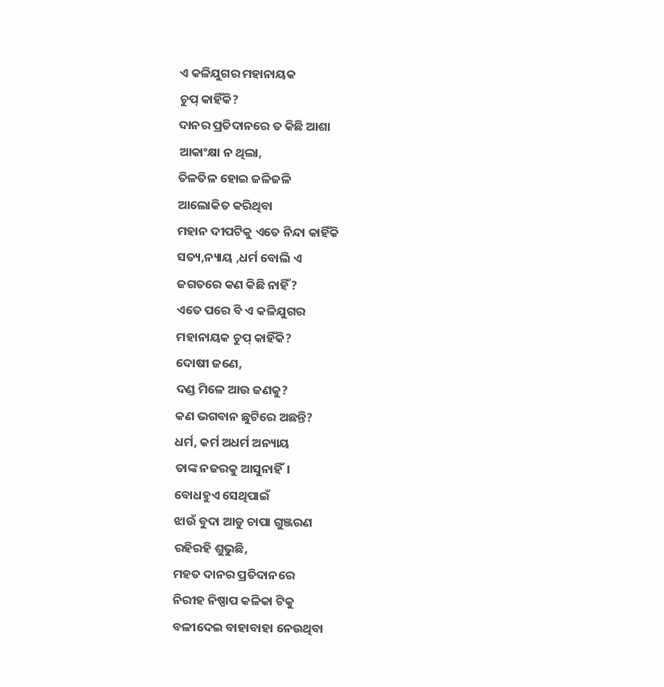ଏ କଳିଯୁଗର ମହାନାୟକ
ଚୁପ୍ କାହିଁକି?
ଦାନର ପ୍ରତିଦାନରେ ତ କିଛି ଆଶା
ଆକାଂକ୍ଷା ନ ଥିଲା,
ତିଳତିଳ ହୋଇ ଜଳିଜଳି
ଆଲୋକିତ କରିଥିବା
ମହାନ ଦୀପଟିକୁ ଏତେ ନିନ୍ଦା କାହିଁକି
ସତ୍ୟ,ନ୍ୟାୟ ,ଧର୍ମ ବୋଲି ଏ
ଜଗତରେ କଣ କିଛି ନାହିଁ?
ଏତେ ପରେ ବି ଏ କଳିଯୁଗର
ମହାନାୟକ ଚୁପ୍ କାହିଁକି?
ଦୋଷୀ ଜଣେ,
ଦଣ୍ଡ ମିଳେ ଆଉ ଜଣକୁ?
କଣ ଭଗବାନ ଛୁଟିରେ ଅଛନ୍ତି?
ଧର୍ମ, କର୍ମ ଅଧର୍ମ ଅନ୍ୟାୟ
ତାଙ୍କ ନଜରକୁ ଆସୁନାହିଁ।
ବୋଧହୁଏ ସେଥିପାଇଁ
ଝାଉଁ ବୁଦା ଆଡୁ ଚାପା ଗୁଞ୍ଜରଣ
ରହିରହି ଶୁଭୁଛି,
ମହତ ଦାନର ପ୍ରତିଦାନରେ
ନିରୀହ ନିଷ୍ପାପ କଳିକା ଟିକୁ
ବଳୀଦେଇ ବାହାବାହା ନେଉଥିବା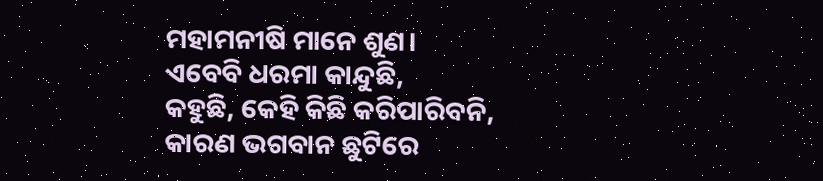ମହାମନୀଷି ମାନେ ଶୁଣ।
ଏବେବି ଧରମା କାନ୍ଦୁଛି,
କହୁଛି, କେହି କିଛି କରିପାରିବନି,
କାରଣ ଭଗବାନ ଛୁଟିରେ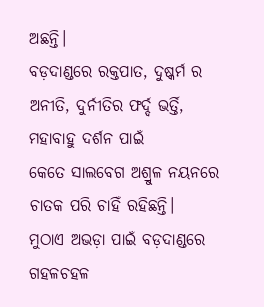ଅଛନ୍ତି।
ବଡ଼ଦାଣ୍ଡରେ ରକ୍ତପାତ, ଦୁଷ୍କର୍ମ ର
ଅନୀତି, ଦୁର୍ନୀତିର ଫର୍ଦ୍ଦ ଭର୍ତ୍ତି,
ମହାବାହୁ ଦର୍ଶନ ପାଇଁ
କେତେ ସାଲବେଗ ଅଶ୍ରୁଳ ନୟନରେ
ଚାତକ ପରି ଚାହିଁ ରହିଛନ୍ତି।
ମୁଠାଏ ଅଭଡ଼ା ପାଇଁ ବଡ଼ଦାଣ୍ଡରେ
ଗହଳଚହଳ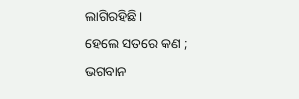ଲାଗିରହିଛି।
ହେଲେ ସତରେ କଣ ;
ଭଗବାନ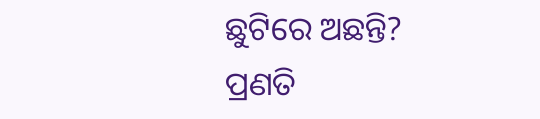ଛୁଟିରେ ଅଛନ୍ତି?
ପ୍ରଣତି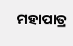ମହାପାତ୍ର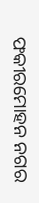ଫକୀରମୋହନ ନଗର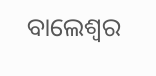ବାଲେଶ୍ଵର